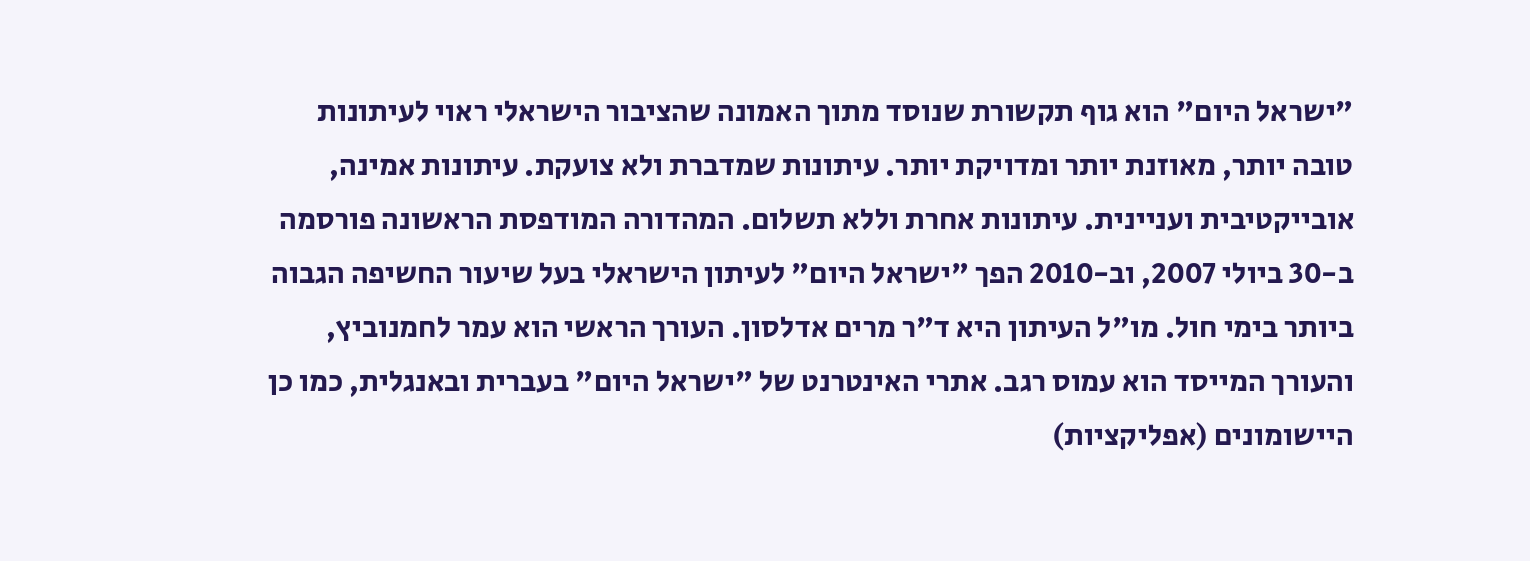"ישראל היום" הוא גוף תקשורת שנוסד מתוך האמונה שהציבור הישראלי ראוי לעיתונות טובה יותר, מאוזנת יותר ומדויקת יותר. עיתונות שמדברת ולא צועקת. עיתונות אמינה, אובייקטיבית ועניינית. עיתונות אחרת וללא תשלום. המהדורה המודפסת הראשונה פורסמה ב-30 ביולי 2007, וב-2010 הפך "ישראל היום" לעיתון הישראלי בעל שיעור החשיפה הגבוה ביותר בימי חול. מו"ל העיתון היא ד"ר מרים אדלסון. העורך הראשי הוא עמר לחמנוביץ, והעורך המייסד הוא עמוס רגב. אתרי האינטרנט של "ישראל היום" בעברית ובאנגלית, כמו כן היישומונים (אפליקציות)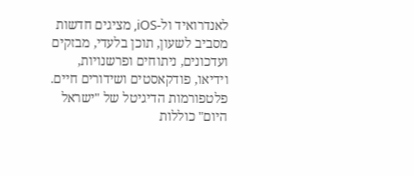לאנדרואיד ול-iOS, מציגים חדשות מסביב לשעון, תוכן בלעדי, מבזקים ועדכונים, ניתוחים ופרשנויות, וידיאו, פודקאסטים ושידורים חיים. פלטפורמות הדיגיטל של "ישראל היום" כוללות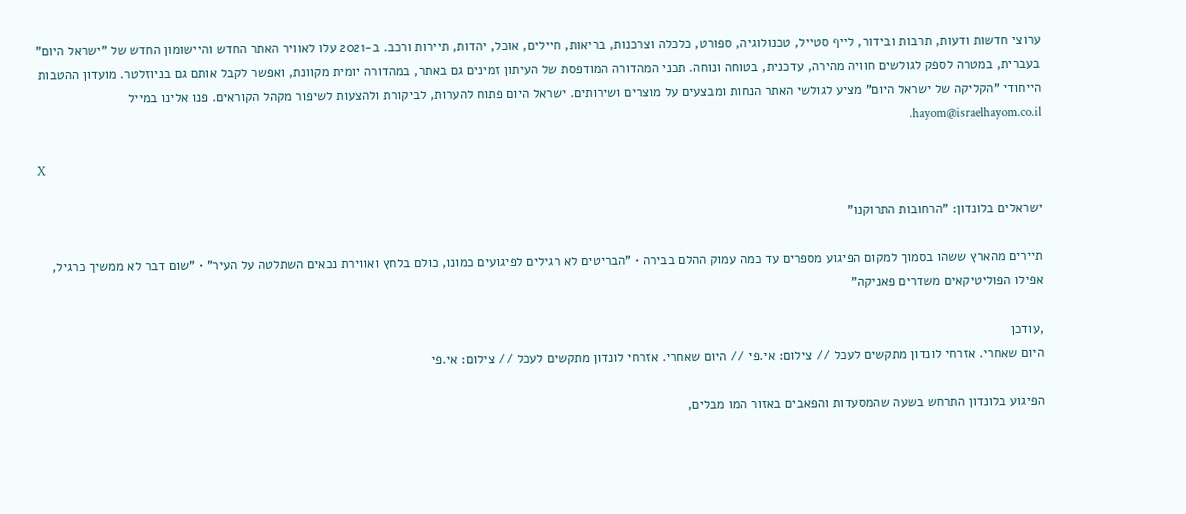ערוצי חדשות ודעות, תרבות ובידור, לייף סטייל, טכנולוגיה, ספורט, כלכלה וצרכנות, בריאות, חיילים, אוכל, יהדות, תיירות ורכב. ב-2021 עלו לאוויר האתר החדש והיישומון החדש של "ישראל היום" בעברית, במטרה לספק לגולשים חוויה מהירה, עדכנית, בטוחה ונוחה. תכני המהדורה המודפסת של העיתון זמינים גם באתר, במהדורה יומית מקוונת, ואפשר לקבל אותם גם בניוזלטר. מועדון ההטבות הייחודי "הקליקה של ישראל היום" מציע לגולשי האתר הנחות ומבצעים על מוצרים ושירותים. ישראל היום פתוח להערות, לביקורת ולהצעות לשיפור מקהל הקוראים. פנו אלינו במייל hayom@israelhayom.co.il.

X

ישראלים בלונדון: "הרחובות התרוקנו"

תיירים מהארץ ששהו בסמוך למקום הפיגוע מספרים עד כמה עמוק ההלם בבירה • "הבריטים לא רגילים לפיגועים כמונו, כולם בלחץ ואווירת נכאים השתלטה על העיר" • "שום דבר לא ממשיך כרגיל, אפילו הפוליטיקאים משדרים פאניקה"

,עודכן
היום שאחרי. אזרחי לונדון מתקשים לעכל // צילום: אי.פי // היום שאחרי. אזרחי לונדון מתקשים לעכל // צילום: אי.פי

הפיגוע בלונדון התרחש בשעה שהמסעדות והפאבים באזור המו מבלים,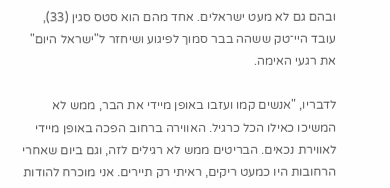ובהם גם לא מעט ישראלים. אחד מהם הוא סטס סגין (33), עובד היי־טק ששהה בבר סמוך לפיגוע ושיחזר ל"ישראל היום" את רגעי האימה.

לדבריו, "אנשים קמו ועזבו באופן מיידי את הבר, ממש לא המשיכו כאילו הכל כרגיל. האווירה ברחוב הפכה באופן מיידי לאווירת נכאים. הבריטים ממש לא רגילים לזה, וגם ביום שאחרי הרחובות היו כמעט ריקים, ראיתי רק תיירים. אני מוכרח להודות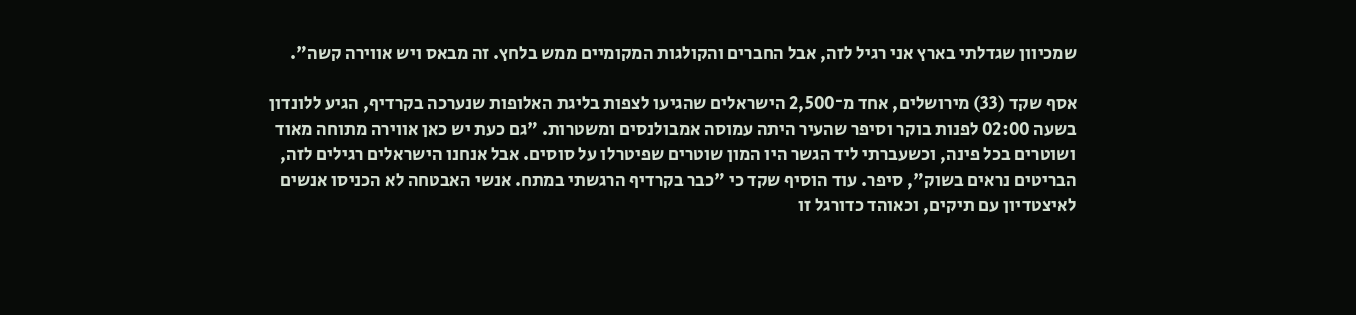שמכיוון שגדלתי בארץ אני רגיל לזה, אבל החברים והקולגות המקומיים ממש בלחץ. זה מבאס ויש אווירה קשה".

אסף שקד (33) מירושלים, אחד מ־2,500 הישראלים שהגיעו לצפות בליגת האלופות שנערכה בקרדיף, הגיע ללונדון בשעה 02:00 לפנות בוקר וסיפר שהעיר היתה עמוסה אמבולנסים ומשטרות. "גם כעת יש כאן אווירה מתוחה מאוד ושוטרים בכל פינה, וכשעברתי ליד הגשר היו המון שוטרים שפיטרלו על סוסים. אבל אנחנו הישראלים רגילים לזה, הבריטים נראים בשוק", סיפר. עוד הוסיף שקד כי "כבר בקרדיף הרגשתי במתח. אנשי האבטחה לא הכניסו אנשים לאיצטדיון עם תיקים, וכאוהד כדורגל זו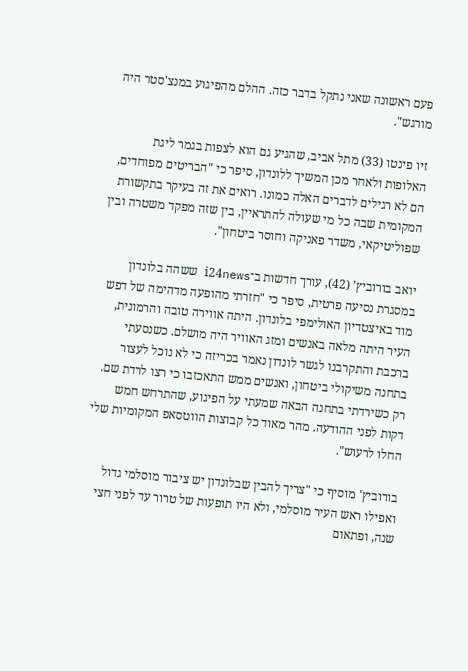פעם ראשונה שאני נתקל בדבר כזה. ההלם מהפיגוע במנצ'סטר היה מורגש".

זיו פינטו (33) מתל אביב, שהגיע גם הוא לצפות בגמר ליגת האלופות ולאחר מכן המשיך ללונדון, סיפר כי "הבריטים מפוחדים, הם לא רגילים לדברים האלה כמונו. רואים את זה בעיקר בתקשורת המקומית שבה כל מי שעולה להתראיין, בין שזה מפקד משטרה ובין שפוליטיקאי, משדר פאניקה וחוסר ביטחון".

יואב בורוביץ' (42), עורך חדשות ב־i24news ששהה בלונדון במסגרת נסיעה פרטית, סיפר כי "חזרתי מהופעה מדהימה של דפש מוד באיצטדיון האולימפי בלונדון. היתה אווירה טובה והרמונית, העיר היתה מלאה באנשים ומזג האוויר היה מושלם. כשנסעתי ברכבת והתקרבנו לגשר לונדון נאמר בכריזה כי לא נוכל לעצור בתחנה משיקולי ביטחון, ואנשים ממש התאכזבו כי רצו לרדת שם. רק כשירדתי בתחנה הבאה שמעתי על הפיגוע, שהתרחש חמש דקות לפני ההודעה. מהר מאוד כל קבוצות הווטסאפ המקומיות שלי החלו לרעוש".

בורוביץ' מוסיף כי "צריך להבין שבלונדון יש ציבור מוסלמי גדול ואפילו ראש העיר מוסלמי, ולא היו תופעות של טרור עד לפני חצי שנה, ופתאום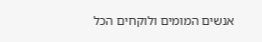אנשים המומים ולוקחים הכל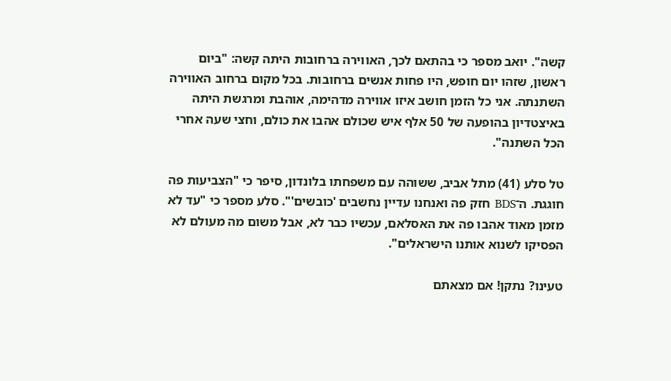קשה". יואב מספר כי בהתאם לכך, האווירה ברחובות היתה קשה: "ביום ראשון, שזהו יום חופש, היו פחות אנשים ברחובות. בכל מקום ברחוב האווירה השתנתה. אני כל הזמן חושב איזו אווירה מדהימה, אוהבת ומרגשת היתה באיצטדיון בהופעה של 50 אלף איש שכולם אהבו את כולם, וחצי שעה אחרי הכל השתנה".

טל סלע (41) מתל אביב, ששוהה עם משפחתו בלונדון, סיפר כי "הצביעות פה חוגגת. ה־BDS חזק פה ואנחנו עדיין נחשבים 'כובשים'". סלע מספר כי "עד לא מזמן מאוד אהבו פה את האסלאם, עכשיו כבר לא, אבל משום מה מעולם לא הפסיקו לשנוא אותנו הישראלים".

טעינו? נתקן! אם מצאתם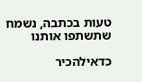טעות בכתבה, נשמח שתשתפו אותנו

כדאילהכיר